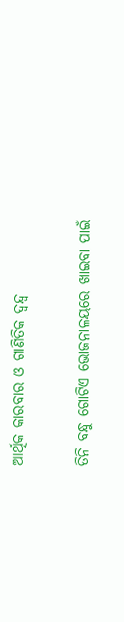ଆର୍ଥିକ କାରବାର ଓ ଗାଣିତିକ ଦ୍ବନ୍ଦ୍ବ

ତିନି ବନ୍ଧୁ ଗୋଟିଏ ଭୋଜନାଳୟରେ ଖାଇବା ପାଇଁ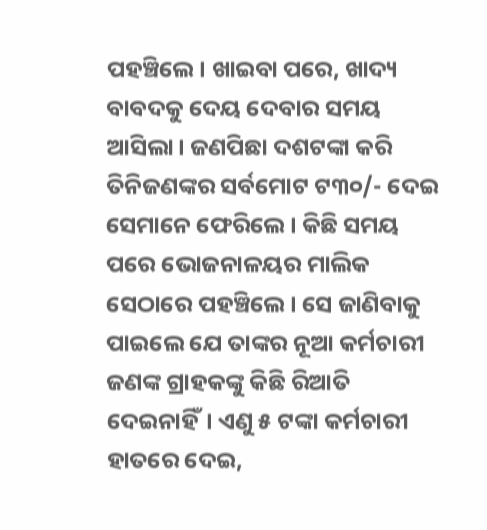ପହଞ୍ଚିଲେ। ଖାଇବା ପରେ, ଖାଦ୍ୟ ବାବଦକୁ ଦେୟ ଦେବାର ସମୟ ଆସିଲା। ଜଣପିଛା ଦଶଟଙ୍କା କରି ତିନିଜଣଙ୍କର ସର୍ବମୋଟ ଟ୩୦/- ଦେଇ ସେମାନେ ଫେରିଲେ। କିଛି ସମୟ ପରେ ଭୋଜନାଳୟର ମାଲିକ ସେଠାରେ ପହଞ୍ଚିଲେ। ସେ ଜାଣିବାକୁ ପାଇଲେ ଯେ ତାଙ୍କର ନୂଆ କର୍ମଚାରୀ ଜଣଙ୍କ ଗ୍ରାହକଙ୍କୁ କିଛି ରିଆତି ଦେଇନାହିଁ। ଏଣୁ ୫ ଟଙ୍କା କର୍ମଚାରୀ ହାତରେ ଦେଇ,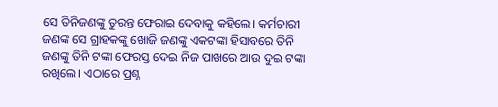ସେ ତିନିଜଣଙ୍କୁ ତୁରନ୍ତ ଫେରାଇ ଦେବାକୁ କହିଲେ। କର୍ମଚାରୀ ଜଣଙ୍କ ସେ ଗ୍ରାହକଙ୍କୁ ଖୋଜି ଜଣଙ୍କୁ ଏକଟଙ୍କା ହିସାବରେ ତିନି ଜଣଙ୍କୁ ତିନି ଟଙ୍କା ଫେରସ୍ତ ଦେଇ ନିଜ ପାଖରେ ଆଉ ଦୁଇ ଟଙ୍କା ରଖିଲେ। ଏଠାରେ ପ୍ରଶ୍ନ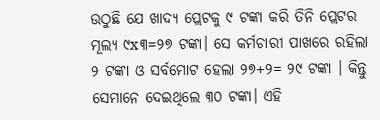ଉଠୁଛି ଯେ ଖାଦ୍ୟ ପ୍ଲେଟକୁ ୯ ଟଙ୍କା କରି ତିନି ପ୍ଲେଟର ମୂଲ୍ୟ ୯x୩=୨୭ ଟଙ୍କା। ସେ କର୍ମଚାରୀ ପାଖରେ ରହିଲା ୨ ଟଙ୍କା ଓ ସର୍ବମୋଟ ହେଲା ୨୭+୨= ୨୯ ଟଙ୍କା । କିନ୍ତୁ ସେମାନେ ଦେଇଥିଲେ ୩୦ ଟଙ୍କା। ଏହି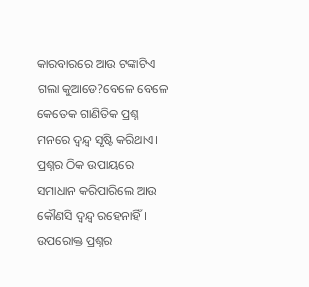କାରବାରରେ ଆଉ ଟଙ୍କାଟିଏ ଗଲା କୁଆଡେ?ବେଳେ ବେଳେ କେତେକ ଗାଣିତିକ ପ୍ରଶ୍ନ ମନରେ ଦ୍ବନ୍ଦ୍ବ ସୃଷ୍ଟି କରିଥାଏ। ପ୍ରଶ୍ନର ଠିକ ଉପାୟରେ ସମାଧାନ କରିପାରିଲେ ଆଉ କୌଣସି ଦ୍ବନ୍ଦ୍ବ ରହେନାହିଁ। ଉପରୋ‌କ୍ତ ପ୍ରଶ୍ନର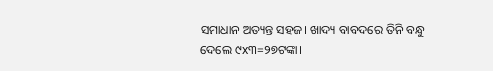ସମାଧାନ ଅତ୍ୟନ୍ତ ସହଜ। ଖାଦ୍ୟ ବାବଦରେ ତିନି ବନ୍ଧୁ ଦେଲେ ୯x୩=୨୭ଟଙ୍କା।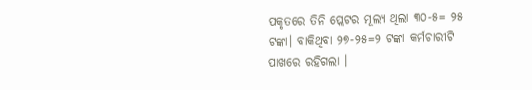ପକୃତରେ ତିନି ପ୍ଲେଟର ମୂଲ୍ୟ ଥିଲା ୩୦-୫= ୨୫ ଟଙ୍କା। ବାକିଥିବା ୨୭-୨୫=୨ ଟଙ୍କା କର୍ମଚାରୀଟି ପାଖରେ ରହିଗଲା ।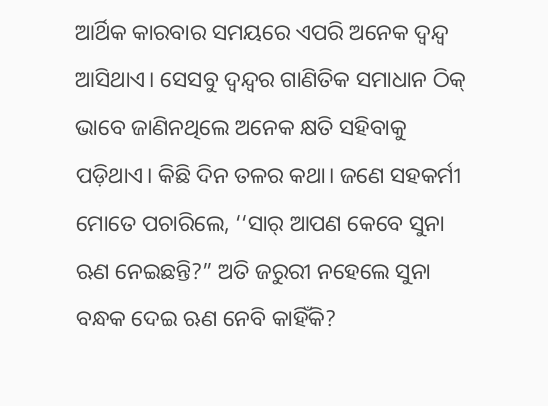ଆର୍ଥିକ କାରବାର ସମୟରେ ଏପରି ଅନେକ ଦ୍ବନ୍ଦ୍ବ ଆସିଥାଏ। ସେସବୁ ଦ୍ବନ୍ଦ୍ବର ଗାଣିତିକ ସମାଧାନ ଠିକ୍‌ ଭାବେ ଜାଣିନଥିଲେ ଅନେକ କ୍ଷତି ସହିବାକୁ ପଡ଼ିଥାଏ। କିଛି ଦିନ ତଳର କଥା। ଜଣେ ସହକର୍ମୀ ମୋତେ ପଚାରିଲେ, ‘‘ସାର୍ ଆପଣ କେବେ ସୁନା ଋଣ ନେଇଛନ୍ତି?” ଅତି ଜରୁରୀ ନହେଲେ ସୁନା ବନ୍ଧକ ଦେଇ ଋଣ ନେବି କାହିଁକି?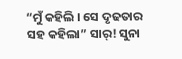“ମୁଁ କହିଲି । ସେ ଦୃଢତାର ସହ କହିଲା” ସାର୍‌! ସୁନା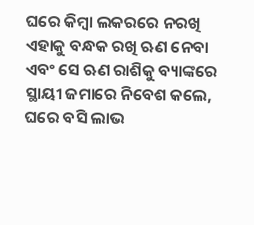ଘରେ କିମ୍ବା ଲକରରେ ନରଖି ଏହାକୁ ବନ୍ଧକ ରଖି ଋଣ ନେବା ଏବଂ ସେ ଋଣ ରାଶିକୁ ବ୍ୟାଙ୍କରେ ସ୍ଥାୟୀ ଜମାରେ ନିବେଶ କଲେ, ଘରେ ବସି ଲାଭ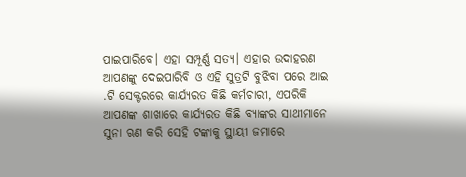ପାଇପାରିବେ। ଏହା ସମ୍ପୂର୍ଣ୍ଣ ସତ୍ୟ। ଏହାର ଉଦାହରଣ ଆପଣଙ୍କୁ ଦେଇପାରିବି ଓ ଏହି ସୁତ୍ରଟି ବୁଝିବା ପରେ ଆଇ .ଟି ସେକ୍ଟରରେ କାର୍ଯ୍ୟରତ କିଛି କର୍ମଚାରୀ, ଏପରିକି ଆପଣଙ୍କ ଶାଖାରେ କାର୍ଯ୍ୟରତ କିଛି ବ୍ୟାଙ୍କର ସାଥୀମାନେ ସୁନା ଋଣ କରି ସେହି ଟଙ୍କାକୁ ସ୍ଥାୟୀ ଜମାରେ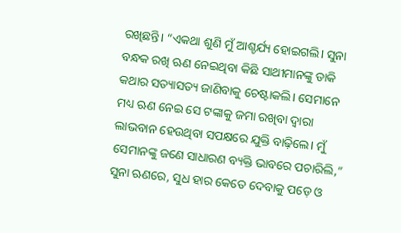ରଖିଛନ୍ତି। “ଏକଥା ଶୁଣି ମୁଁ ଆଶ୍ଚର୍ଯ୍ୟ ହୋଇଗଲି। ସୁନା ବନ୍ଧକ ରଖି ଋଣ ନେଇଥିବା କିଛି ସାଥୀମାନଙ୍କୁ ଡାକି କଥାର ସତ୍ୟାସତ୍ୟ ଜାଣିବାକୁ ଚେଷ୍ଟାକଲି। ସେମାନେ ମଧ୍ୟ ଋଣ ନେଇ ସେ ଟଙ୍କାକୁ ଜମା ରଖିବା ଦ୍ବାରା ଲାଭବାନ ହେଉଥିବା ସପକ୍ଷରେ ଯୁକ୍ତି ବାଢ଼ିଲେ। ମୁଁ ସେମାନଙ୍କୁ ଜଣେ ସାଧାରଣ ବ୍ୟକ୍ତି ଭାବରେ ପଚାରିଲି,” ସୁନା ଋଣରେ, ସୁଧ ହାର କେତେ ଦେବାକୁ ପଡ଼େ ଓ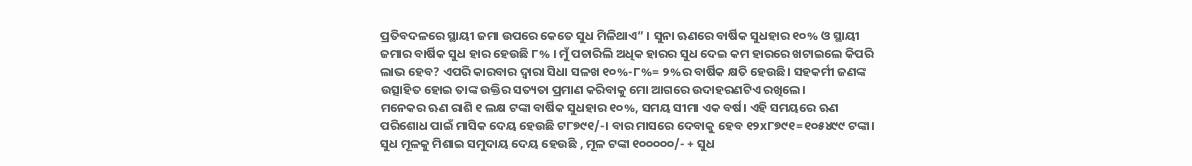ପ୍ରତିବଦଳରେ ସ୍ଥାୟୀ ଜମା ଉପରେ କେତେ ସୁଧ ମିଳିଥାଏ” । ସୁନା ଋଣରେ ବାର୍ଷିକ ସୁଧହାର ୧୦% ଓ ସ୍ଥାୟୀ ଜମାର ବାର୍ଷିକ ସୁଧ ହାର ହେଉଛି ୮% । ମୁଁ ପଚାରିଲି ଅଧିକ ହାରର ସୁଧ ଦେଇ କମ ହାରରେ ଖଟାଇଲେ କିପରି ଲାଭ ହେବ? ଏପରି କାରବାର ଦ୍ବାରା ସିଧା ସଳଖ ୧୦%-୮%= ୨%ର ବାର୍ଷିକ କ୍ଷତି ହେଉଛି। ସହକର୍ମୀ ଜଣଙ୍କ ଉତ୍ସାହିତ ହୋଇ ତାଙ୍କ ଉକ୍ତିର ସତ୍ୟତା ପ୍ରମାଣ କରିବାକୁ ମୋ ଆଗରେ ଉଦାହରଣଟିଏ ରଖିଲେ।
ମନେକର ଋଣ ରାଶି ୧ ଲକ୍ଷ ଟଙ୍କା ବାର୍ଷିକ ସୁଧହାର ୧୦%, ସମୟ ସୀମା ଏକ ବର୍ଷ। ଏହି ସମୟରେ ଋଣ ପରିଶୋଧ ପାଇଁ ମାସିକ ଦେୟ ହେଉଛି ଟ୮୭୯୧/-। ବାର ମାସରେ ଦେବାକୁ ହେବ ୧୨x୮୭୯୧=୧୦୫୪୯୯ ଟଙ୍କା। ସୁଧ ମୂଳକୁ ମିଶାଇ ସମୁଦାୟ ଦେୟ ହେଉଛି , ମୂଳ ଟଙ୍କା ୧୦୦୦୦୦/- + ସୁଧ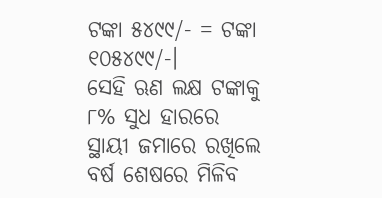ଟଙ୍କା ୫୪୯୯/- = ଟଙ୍କା ୧୦୫୪୯୯/-।
ସେହି ଋଣ ଲକ୍ଷ ଟଙ୍କାକୁ ୮% ସୁଧ ହାରରେ ସ୍ଥାୟୀ ଜମାରେ ରଖିଲେ ବର୍ଷ ଶେଷରେ ମିଳିବ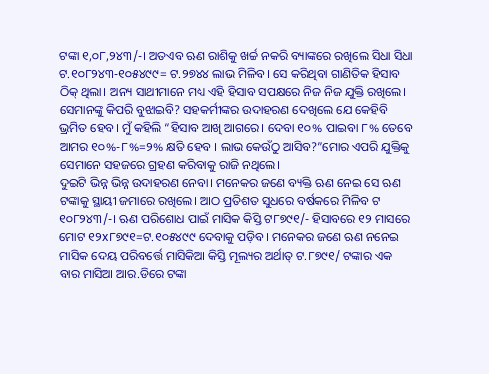ଟଙ୍କା ୧,୦୮,୨୪୩/-। ଅତଏବ ଋଣ ରାଶିକୁ ଖର୍ଚ୍ଚ ନକରି ବ୍ୟାଙ୍କରେ ରଖିଲେ ସିଧା ସିଧା ଟ.୧୦୮୨୪୩-୧୦୫୪୯୯= ଟ.୨୭୪୪ ଲାଭ ମିଳିବ। ସେ କରିଥିବା ଗାଣିତିକ ହିସାବ ଠିକ୍‌ ଥିଲା। ଅନ୍ୟ ସାଥୀମାନେ ମଧ୍ୟ ଏହି ହିସାବ ସପକ୍ଷରେ ନିଜ ନିଜ ଯୁକ୍ତି ରଖିଲେ। ସେମାନଙ୍କୁ କିପରି ବୁଝାଇବି? ସହକର୍ମୀଙ୍କର ଉଦାହରଣ ଦେଖିଲେ ଯେ କେହିବି ଭ୍ରମିତ ହେବ। ମୁଁ କହିଲି “ହିସାବ ଆଖି ଆଗରେ। ଦେବା ୧୦% ପାଇବା ୮% ତେବେ ଆମର ୧୦%-୮%=୨% କ୍ଷତି ହେବ । ଲାଭ କେଉଁଠୁ ଆସିବ?”ମୋର ଏପରି ଯୁକ୍ତିକୁ ସେମାନେ ସହଜରେ ଗ୍ରହଣ କରିବାକୁ ରାଜି ନଥିଲେ।
ଦୁଇଟି ଭିନ୍ନ ଭିନ୍ନ ଉଦାହରଣ ନେବା। ମନେକର ଜଣେ ବ୍ୟକ୍ତି ଋଣ ନେଇ ସେ ଋଣ ଟଙ୍କାକୁ ସ୍ଥାୟୀ ଜମାରେ ରଖିଲେ। ଆଠ ପ୍ରତିଶତ ସୁଧରେ ବର୍ଷକରେ ମିଳିବ ଟ ୧୦୮୨୪୩/-। ଋଣ ପରିଶୋଧ ପାଇଁ ମାସିକ କିସ୍ତି ଟ୮୭୯୧/- ହିସାବରେ ୧୨ ମାସରେ ମୋଟ ୧୨x୮୭୯୧=ଟ.୧୦୫୪୯୯ ଦେବାକୁ ପଡ଼ିବ। ମନେକର ଜଣେ ଋଣ ନନେଇ ମାସିକ ଦେୟ ପରିବର୍ତ୍ତେ ମାସିକିଆ କିସ୍ତି ମୂଲ୍ୟର ଅର୍ଥାତ୍ ଟ.୮୭୯୧/ ଟଙ୍କାର ଏକ ବାର ମାସିଆ ଆର.ଡିରେ ଟଙ୍କା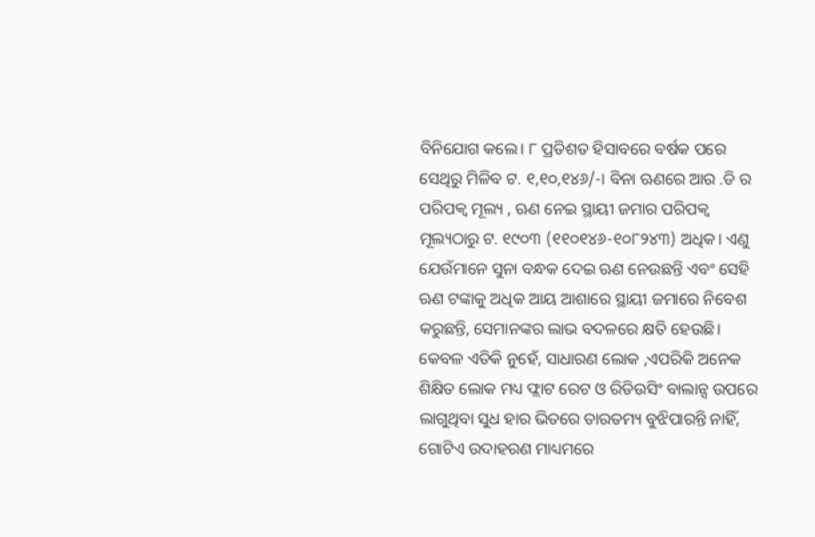ବିନିଯୋଗ କଲେ। ୮ ପ୍ରତିଶତ ହିସାବରେ ବର୍ଷକ ପରେ ସେଥିରୁ ମିଳିବ ଟ. ୧,୧୦,୧୪୬/-। ବିନା ଋଣରେ ଆର .ଡି ର ପରିପକ୍ବ ମୂଲ୍ୟ , ଋଣ ନେଇ ସ୍ଥାୟୀ ଜମାର ପରିପକ୍ବ ମୂଲ୍ୟଠାରୁ ଟ. ୧୯୦୩ (୧୧୦୧୪୬-୧୦୮୨୪୩) ଅଧିକ। ଏଣୁ ଯେଉଁମାନେ ସୁନା ବନ୍ଧକ ଦେଇ ଋଣ ନେଉଛନ୍ତି ଏବଂ ସେହି ଋଣ ଟଙ୍କାକୁ ଅଧିକ ଆୟ ଆଶାରେ ସ୍ଥାୟୀ ଜମାରେ ନିବେଶ କରୁଛନ୍ତି, ସେମାନଙ୍କର ଲାଭ ବଦଳରେ କ୍ଷତି ହେଉଛି।
କେବଳ ଏତିକି ନୁହେଁ, ସାଧାରଣ ଲୋକ ,ଏପରିକି ଅନେକ ଶିକ୍ଷିତ ଲୋକ ମଧ୍ୟ ଫ୍ଲାଟ ରେଟ ଓ ରିଡିଉସିଂ ବାଲାନ୍ସ ଉପରେ ଲାଗୁଥିବା ସୁଧ ହାର ଭିତରେ ତାରତମ୍ୟ ବୁଝିପାରନ୍ତି ନାହିଁ, ଗୋଟିଏ ଉଦାହରଣ ମାଧ୍ୟମରେ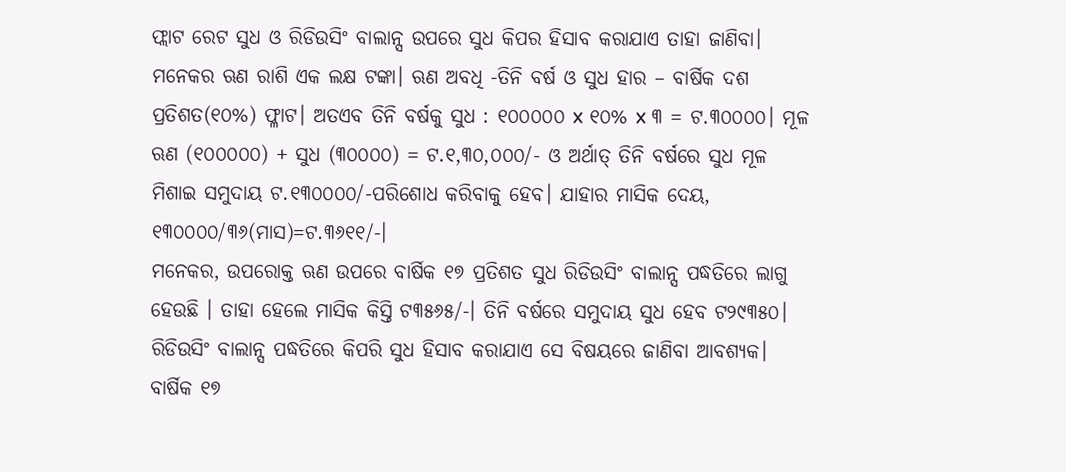ଫ୍ଲାଟ ରେଟ ସୁଧ ଓ ରିଡିଉସିଂ ବାଲାନ୍ସ ଉପରେ ସୁଧ କିପର ହିସାବ କରାଯାଏ ତାହା ଜାଣିବା।
ମନେକର ଋଣ ରାଶି ଏକ ଲକ୍ଷ ଟଙ୍କା। ଋଣ ଅବଧି -ତିନି ବର୍ଷ ଓ ସୁଧ ହାର – ବାର୍ଷିକ ଦଶ ପ୍ରତିଶତ(୧୦%) ଫ୍ଳାଟ। ଅତଏବ ତିନି ବର୍ଷକୁ ସୁଧ : ୧୦୦୦୦୦ x ୧୦% x ୩ = ଟ.୩୦୦୦୦। ମୂଳ ଋଣ (୧୦୦୦୦୦) + ସୁଧ (୩୦୦୦୦) = ଟ.୧,୩୦,୦୦୦/- ଓ ଅର୍ଥାତ୍ ତିନି ବର୍ଷରେ ସୁଧ ମୂଳ ମିଶାଇ ସମୁଦାୟ ଟ.୧୩୦୦୦୦/-ପରିଶୋଧ କରିବାକୁ ହେବ। ଯାହାର ମାସିକ ଦେୟ, ୧୩୦୦୦୦/୩୬(ମାସ)=ଟ.୩୬୧୧/-।
ମନେକର, ଉପରୋକ୍ତ ଋଣ ଉପରେ ବାର୍ଷିକ ୧୭ ପ୍ରତିଶତ ସୁଧ ରିଡିଉସିଂ ବାଲାନ୍ସ ପଦ୍ଧତିରେ ଲାଗୁ ହେଉଛି । ତାହା ହେଲେ ମାସିକ କିସ୍ତି ଟ୩୫୬୫/-। ତିନି ବର୍ଷରେ ସମୁଦାୟ ସୁଧ ହେବ ଟ୨୯୩୫୦। ରିଡିଉସିଂ ବାଲାନ୍ସ ପଦ୍ଧତିରେ କିପରି ସୁଧ ହିସାବ କରାଯାଏ ସେ ବିଷୟରେ ଜାଣିବା ଆବଶ୍ୟକ। ବାର୍ଷିକ ୧୭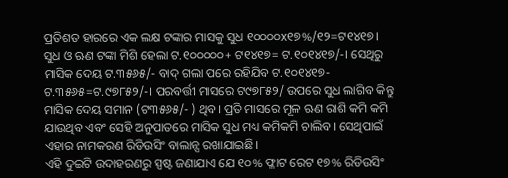ପ୍ରତିଶତ ହାରରେ ଏକ ଲକ୍ଷ ଟଙ୍କାର ମାସକୁ ସୁଧ ୧୦୦୦୦x୧୭%/୧୨=ଟ୧୪୧୭। ସୁଧ ଓ ଋଣ ଟଙ୍କା ମିଶି ହେଲା ଟ.୧୦୦୦୦୦+ ଟ୧୪୧୭= ଟ.୧୦୧୪୧୭/-। ସେଥିରୁ ମାସିକ ଦେୟ ଟ.୩୫୬୫/- ବାଦ୍ ଗଲା ପରେ ରହିଯିବ ଟ.୧୦୧୪୧୭-ଟ.୩୫୬୫=ଟ.୯୭୮୫୨/-। ପରବର୍ତ୍ତୀ ମାସରେ ଟ୯୭୮୫୨/ ଉପରେ ସୁଧ ଲାଗିବ କିନ୍ତୁ ମାସିକ ଦେୟ ସମାନ (ଟ୩୫୬୫/- ) ଥିବ। ପ୍ରତି ମାସରେ ମୂଳ ଋଣ ରାଶି କମି କମି ଯାଉଥିବ ଏବଂ ସେହି ଅନୁପାତରେ ମାସିକ ସୁଧ ମଧ୍ୟ କମିକମି ଚାଲିବ। ସେଥିପାଇଁ ଏହାର ନାମକରଣ ରିଡିଉସିଂ ବାଲାନ୍ସ ରଖାଯାଇଛି।
ଏହି ଦୁଇଟି ଉଦାହରଣରୁ ସ୍ପଷ୍ଟ ଜଣାଯାଏ ଯେ ୧୦% ଫ୍ଳାଟ ରେଟ ୧୭% ରିଡିଉସିଂ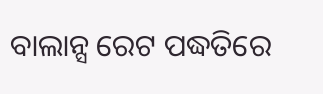ବାଲାନ୍ସ ରେଟ ପଦ୍ଧତିରେ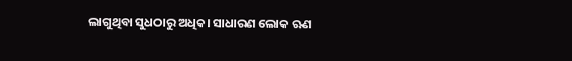ଲାଗୁଥିବା ସୁଧଠାରୁ ଅଧିକ। ସାଧାରଣ ଲୋକ ଋଣ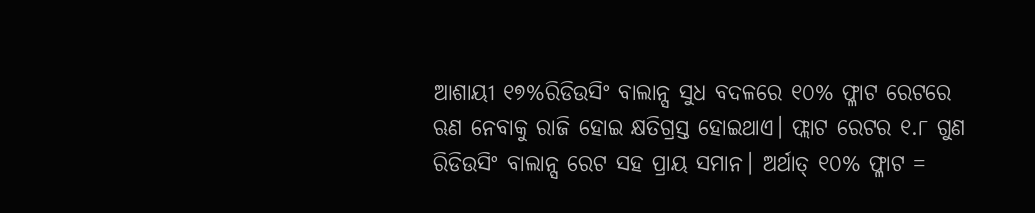ଆଶାୟୀ ୧୭%ରିଡିଉସିଂ ବାଲାନ୍ସ ସୁଧ ବଦଳରେ ୧୦% ଫ୍ଳାଟ ରେଟରେ ଋଣ ନେବାକୁ ରାଜି ହୋଇ କ୍ଷତିଗ୍ରସ୍ତ ହୋଇଥାଏ। ଫ୍ଲାଟ ରେଟର ୧.୮ ଗୁଣ ରିଡିଉସିଂ ବାଲାନ୍ସ ରେଟ ସହ ପ୍ରାୟ ସମାନ। ଅର୍ଥାତ୍ ୧୦% ଫ୍ଳାଟ =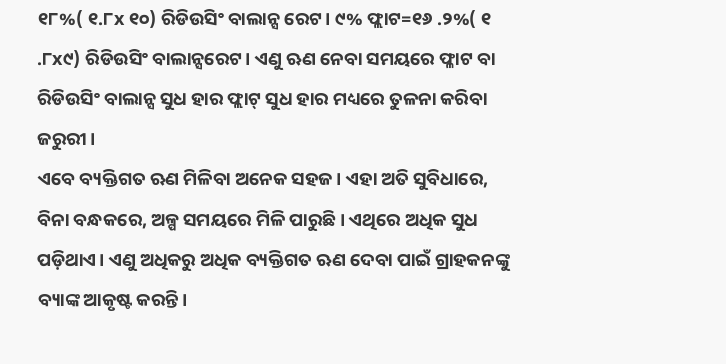୧୮%( ୧.୮x ୧୦) ରିଡିଉସିଂ ବାଲାନ୍ସ ରେଟ। ୯% ଫ୍ଲାଟ=୧୬ .୨%( ୧ .୮x୯) ରିଡିଉସିଂ ବାଲାନ୍ସରେଟ। ଏଣୁ ଋଣ ନେବା ସମୟରେ ଫ୍ଳାଟ ବା ରିଡିଉସିଂ ବାଲାନ୍ସ ସୁଧ ହାର ଫ୍ଲାଟ୍‌ ସୁଧ ହାର ମଧ୍ୟରେ ତୁଳନା କରିବା ଜରୁରୀ।
ଏବେ ବ୍ୟକ୍ତିଗତ ଋଣ ମିଳିବା ଅନେକ ସହଜ। ଏହା ଅତି ସୁବିଧାରେ, ବିନା ବନ୍ଧକରେ, ଅଳ୍ପ ସମୟରେ ମିଳି ପାରୁଛି। ଏଥିରେ ଅଧିକ ସୁଧ ପଡ଼ିଥାଏ। ଏଣୁ ଅଧିକରୁ ଅଧିକ ବ୍ୟକ୍ତିଗତ ଋଣ ଦେବା ପାଇଁ ଗ୍ରାହକନଙ୍କୁ ବ୍ୟାଙ୍କ ଆକୃଷ୍ଟ କରନ୍ତି।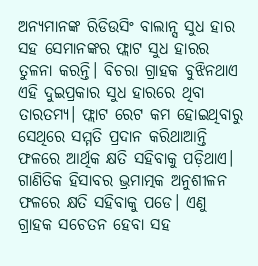ଅନ୍ୟମାନଙ୍କ ରିଡିଉସିଂ ବାଲାନ୍ସ ସୁଧ ହାର ସହ ସେମାନଙ୍କର ଫ୍ଲାଟ ସୁଧ ହାରର ତୁଳନା କରନ୍ତି। ବିଚରା ଗ୍ରାହକ ବୁଝିନଥାଏ ଏହି ଦୁଇପ୍ରକାର ସୁଧ ହାରରେ ଥିବା ତାରତମ୍ୟ। ଫ୍ଲାଟ ରେଟ କମ ହୋଇଥିବାରୁ ସେଥିରେ ସମ୍ମତି ପ୍ରଦାନ କରିଥାଆନ୍ତି ଫଳରେ ଆର୍ଥିକ କ୍ଷତି ସହିବାକୁ ପଡ଼ିଥାଏ।
ଗାଣିତିକ ହିସାବର ଭ୍ରମାତ୍ମକ ଅନୁଶୀଳନ ଫଳରେ କ୍ଷତି ସହିବାକୁ ପଡେ। ଏଣୁ ଗ୍ରାହକ ସଚେତନ ହେବା ସହ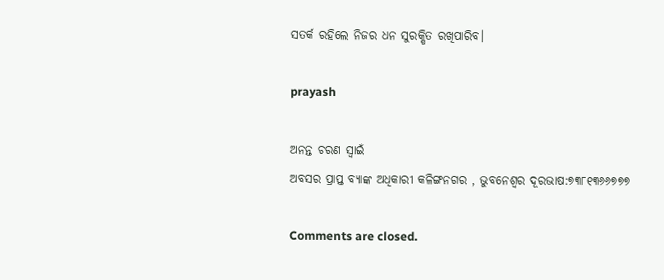ସତର୍କ ରହିଲେ ନିଜର ଧନ ସୁରକ୍ଷିତ ରଖିପାରିବ।

prayash

ଅନନ୍ତ ଚରଣ ସ୍ବାଇଁ
ଅବସର ପ୍ରାପ୍ତ ବ୍ୟାଙ୍କ ଅଧିକାରୀ କଳିଙ୍ଗନଗର , ଭୁବନେଶ୍ବର ଦୂରଭାଷ:୭୩୮୧୩୬୬୭୭୭

Comments are closed.